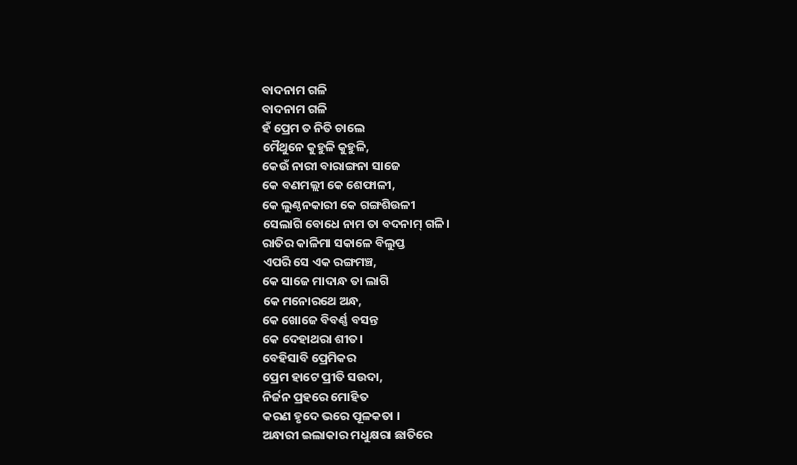ବାଦନାମ ଗଳି
ବାଦନାମ ଗଳି
ହଁ ପ୍ରେମ ତ ନିତି ଚାଲେ
ମୈଥୁନେ କୁହୁଳି କୁହୁଳି,
କେଉଁ ନାରୀ ବାରାଙ୍ଗନା ସାଜେ
କେ ବଣମଲ୍ଲୀ କେ ଶେଫାଳୀ,
କେ ଲୁଣ୍ଠନକାରୀ କେ ଗଙ୍ଗଶିଉଳୀ
ସେଲାଗି ବୋଧେ ନାମ ତା ବଦନାମ୍ ଗଳି।
ରାତିର କାଳିମା ସକାଳେ ବିଲୁପ୍ତ
ଏପରି ସେ ଏକ ରଙ୍ଗମଞ୍ଚ,
କେ ସାଜେ ମାଦାନ୍ଧ ତା ଲାଗି
କେ ମନୋରଥେ ଅନ୍ଧ,
କେ ଖୋଜେ ବିବର୍ଣ୍ଣ ବସନ୍ତ
କେ ଦେହାଥରା ଶୀତ।
ବେହିସାବି ପ୍ରେମିକର
ପ୍ରେମ ହାଟେ ପ୍ରୀତି ସଉଦା,
ନିର୍ଜନ ପ୍ରହରେ ମୋହିତ
କରଣ ହୃଦେ ଭରେ ପୂଳକତା ।
ଅନ୍ଧାରୀ ଇଲାକାର ମଧୁକ୍ଷରା ଛାତିରେ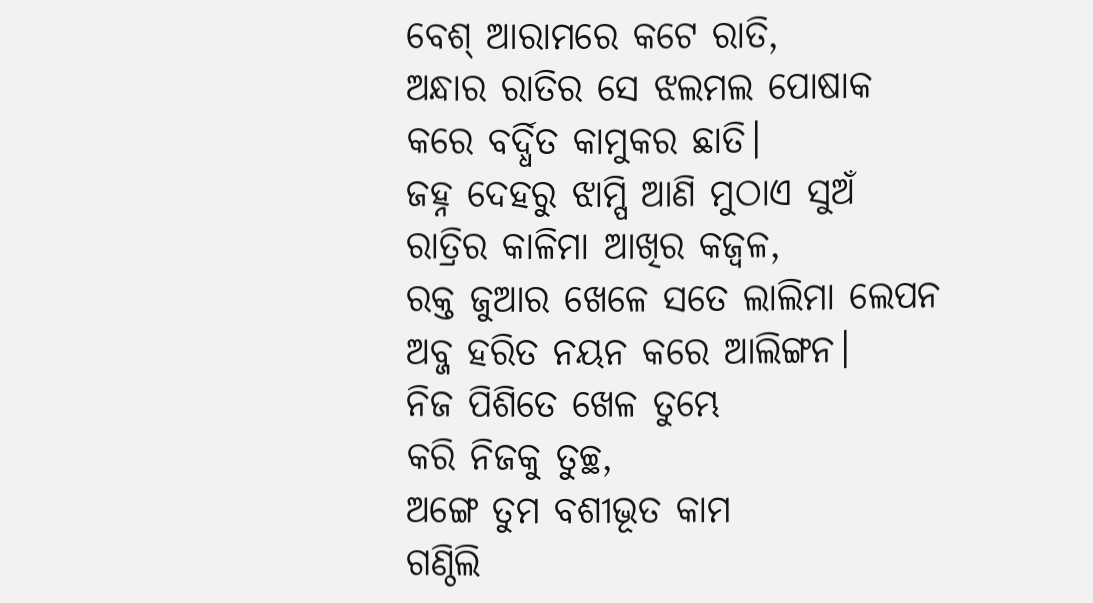ବେଶ୍ ଆରାମରେ କଟେ ରାତି,
ଅନ୍ଧାର ରାତିର ସେ ଝଲମଲ ପୋଷାକ
କରେ ବର୍ଦ୍ଧିତ କାମୁକର ଛାତି।
ଜହ୍ନ ଦେହରୁ ଝାମ୍ପି ଆଣି ମୁଠାଏ ସୁଅଁ
ରାତ୍ରିର କାଳିମା ଆଖିର କଜ୍ଵଳ,
ରକ୍ତ ଜୁଆର ଖେଳେ ସତେ ଲାଲିମା ଲେପନ
ଅବ୍ଜ ହରିତ ନୟନ କରେ ଆଲିଙ୍ଗନ।
ନିଜ ପିଶିତେ ଖେଳ ତୁମ୍ଭେ
କରି ନିଜକୁ ତୁଚ୍ଛ,
ଅଙ୍ଗେ ତୁମ ବଶୀଭୂତ କାମ
ଗଣ୍ଠିଲି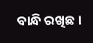ବାନ୍ଧି ରଖିଛ।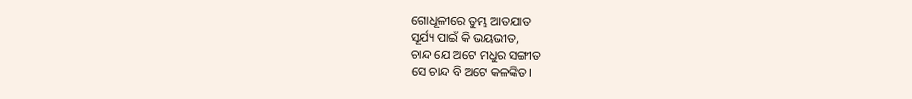ଗୋଧୂଳୀରେ ତୁମ୍ଭ ଆତଯାତ
ସୂର୍ଯ୍ୟ ପାଇଁ କି ଭୟଭୀତ,
ଚାନ୍ଦ ଯେ ଅଟେ ମଧୁର ସଙ୍ଗୀତ
ସେ ଚାନ୍ଦ ବି ଅଟେ କଳଙ୍କିତ।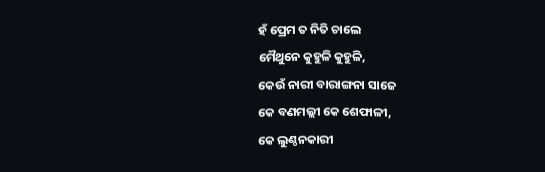ହଁ ପ୍ରେମ ତ ନିତି ଚାଲେ
ମୈଥୁନେ କୁହୁଳି କୁହୁଳି,
କେଉଁ ନାରୀ ବାରାଙ୍ଗନା ସାଜେ
କେ ବଣମଲ୍ଲୀ କେ ଶେଫାଳୀ,
କେ ଲୁଣ୍ଠନକାରୀ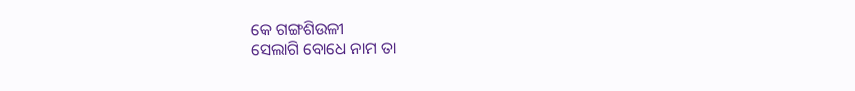କେ ଗଙ୍ଗଶିଉଳୀ
ସେଲାଗି ବୋଧେ ନାମ ତା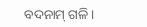ବଦନାମ୍ ଗଳି।